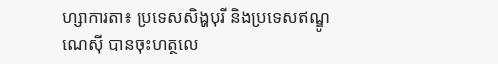ហ្សាការតា៖ ប្រទេសសិង្ហបុរី និងប្រទេសឥណ្ឌូណេស៊ី បានចុះហត្ថលេ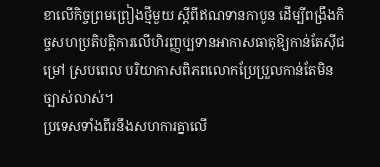ខាលើកិច្ចព្រមព្រៀងថ្មីមួយ ស្តីពីឥណទានកាបូន ដើម្បីពង្រឹងកិច្ចសហប្រតិបត្តិការលើហិរញ្ញប្បទានអាកាសធាតុឱ្យកាន់តែស៊ីជម្រៅ ស្របពេល បរិយាកាសពិភពលោកប្រែប្រួលកាន់តែមិនច្បាស់លាស់។
ប្រទេសទាំងពីរនឹងសហការគ្នាលើ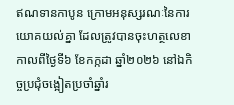ឥណទានកាបូន ក្រោមអនុស្សរណៈនៃការយោគយល់គ្នា ដែលត្រូវបានចុះហត្ថលេខា កាលពីថ្ងៃទី៦ ខែកក្កដា ឆ្នាំ២០២៦ នៅឯកិច្ចប្រជុំចង្អៀតប្រចាំឆ្នាំរ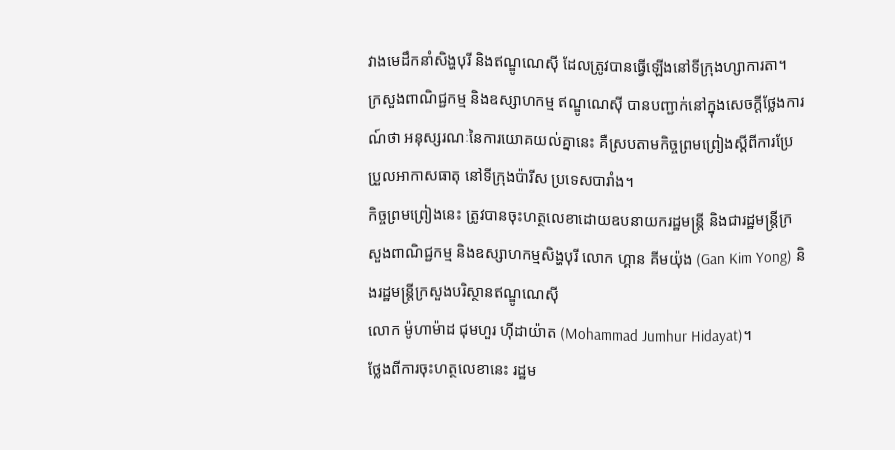វាងមេដឹកនាំសិង្ហបុរី និងឥណ្ឌូណេស៊ី ដែលត្រូវបានធ្វើឡើងនៅទីក្រុងហ្សាការតា។
ក្រសួងពាណិជ្ជកម្ម និងឧស្សាហកម្ម ឥណ្ឌូណេស៊ី បានបញ្ជាក់នៅក្នុងសេចក្តីថ្លែងការណ៍ថា អនុស្សរណៈនៃការយោគយល់គ្នានេះ គឺស្របតាមកិច្ចព្រមព្រៀងស្តីពីការប្រែប្រួលអាកាសធាតុ នៅទីក្រុងប៉ារីស ប្រទេសបារាំង។
កិច្ចព្រមព្រៀងនេះ ត្រូវបានចុះហត្ថលេខាដោយឧបនាយករដ្ឋមន្ត្រី និងជារដ្ឋមន្ត្រីក្រសួងពាណិជ្ជកម្ម និងឧស្សាហកម្មសិង្ហបុរី លោក ហ្គាន គីមយ៉ុង (Gan Kim Yong) និងរដ្ឋមន្ត្រីក្រសួងបរិស្ថានឥណ្ឌូណេស៊ី
លោក ម៉ូហាម៉ាដ ជុមហួរ ហ៊ីដាយ៉ាត (Mohammad Jumhur Hidayat)។
ថ្លែងពីការចុះហត្ថលេខានេះ រដ្ឋម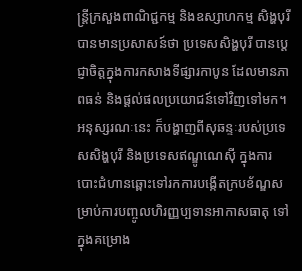ន្ត្រីក្រសួងពាណិជ្ជកម្ម និងឧស្សាហកម្ម សិង្ហបុរី បានមានប្រសាសន៍ថា ប្រទេសសិង្ហបុរី បានប្តេជ្ញាចិត្តក្នុងការកសាងទីផ្សារកាបូន ដែលមានភាពធន់ និងផ្តល់ផលប្រយោជន៍ទៅវិញទៅមក។
អនុស្សរណៈនេះ ក៏បង្ហាញពីសុឆន្ទៈរបស់ប្រទេសសិង្ហបុរី និងប្រទេសឥណ្ឌូណេស៊ី ក្នុងការបោះជំហានឆ្ពោះទៅរកការបង្កើតក្របខ័ណ្ឌសម្រាប់ការបញ្ចូលហិរញ្ញប្បទានអាកាសធាតុ ទៅក្នុងគម្រោង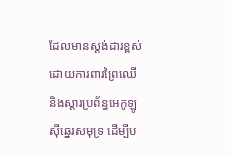ដែលមានស្តង់ដារខ្ពស់ ដោយការពារព្រៃឈើ និងស្តារប្រព័ន្ធអេកូឡូស៊ីឆ្នេរសមុទ្រ ដើម្បីប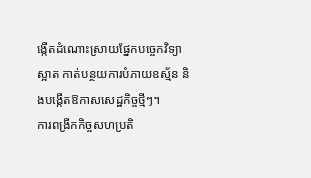ង្កើតដំណោះស្រាយផ្នែកបច្ចេកវិទ្យាស្អាត កាត់បន្ថយការបំភាយឧស្ម័ន និងបង្កើតឱកាសសេដ្ឋកិច្ចថ្មីៗ។
ការពង្រីកកិច្ចសហប្រតិ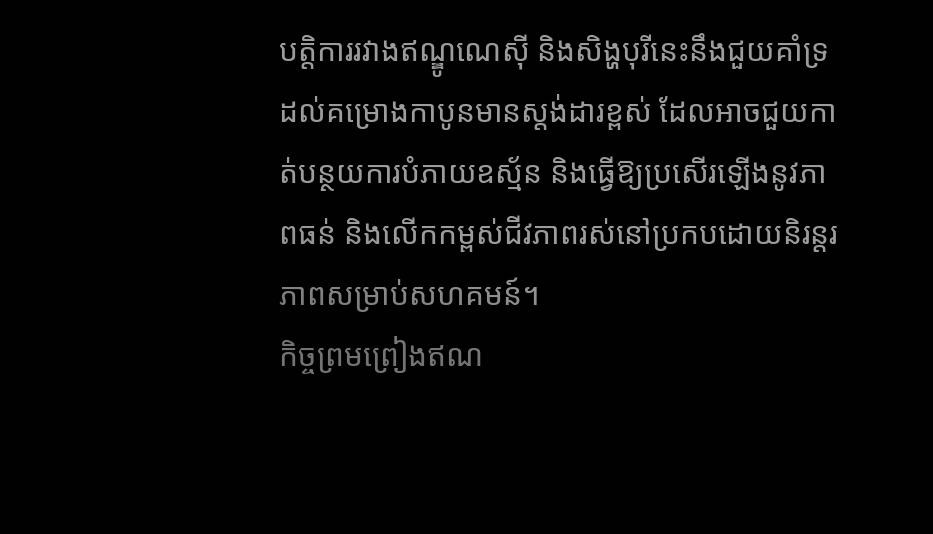បត្តិការរវាងឥណ្ឌូណេស៊ី និងសិង្ហបុរីនេះនឹងជួយគាំទ្រដល់គម្រោងកាបូនមានស្តង់ដារខ្ពស់ ដែលអាចជួយកាត់បន្ថយការបំភាយឧស្ម័ន និងធ្វើឱ្យប្រសើរឡើងនូវភាពធន់ និងលើកកម្ពស់ជីវភាពរស់នៅប្រកបដោយនិរន្តរភាពសម្រាប់សហគមន៍។
កិច្ចព្រមព្រៀងឥណ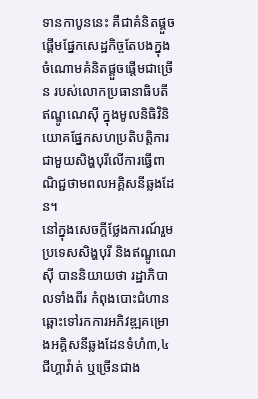ទានកាបូននេះ គឺជាគំនិតផ្តួចផ្តើមផ្នែកសេដ្ឋកិច្ចតែបងក្នុងចំណោមគំនិតផ្តួចផ្តើមជាច្រើន របស់លោកប្រធានាធិបតីឥណ្ឌូណេស៊ី ក្នុងមូលនិធិវិនិយោគផ្នែកសហប្រតិបត្តិការជាមួយសិង្ហបុរីលើការធ្វើពាណិជ្ជថាមពលអគ្គិសនីឆ្លងដែន។
នៅក្នុងសេចក្តីថ្លែងការណ៍រួម ប្រទេសសិង្ហបុរី និងឥណ្ឌូណេស៊ី បាននិយាយថា រដ្ឋាភិបាលទាំងពីរ កំពុងបោះជំហានឆ្ពោះទៅរកការអភិវឌ្ឍគម្រោងអគ្គិសនីឆ្លងដែនទំហំ៣,៤ជីហ្គាវ៉ាត់ ឬច្រើនជាង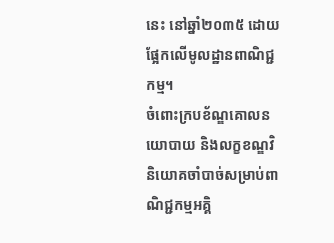នេះ នៅឆ្នាំ២០៣៥ ដោយផ្អែកលើមូលដ្ឋានពាណិជ្ជកម្ម។
ចំពោះក្របខ័ណ្ឌគោលនយោបាយ និងលក្ខខណ្ឌវិនិយោគចាំបាច់សម្រាប់ពាណិជ្ជកម្មអគ្គិ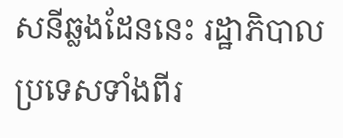សនីឆ្លងដែននេះ រដ្ឋាភិបាលប្រទេសទាំងពីរ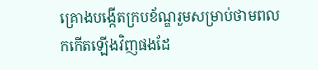គ្រោងបង្កើតក្របខ័ណ្ឌរួមសម្រាប់ថាមពលកកើតឡើងវិញផងដែ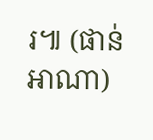រ៕ (ផាន់ អាណា)